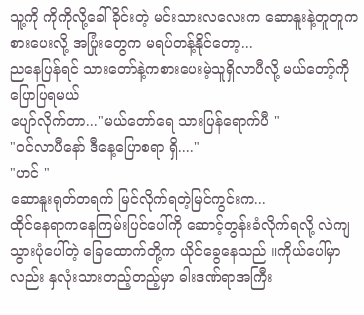သူ့ကို ကိုကိုလို့ခေါ်ခိုင်းတဲ့ မင်းသားလလေးက ဆောနူးနဲ့တူတူကစားပေးလို့ အပြုံးတွေက မရပ်တန့်နိုင်တော့...
ညနေပြန်ရင် သားတော်နဲ့ကစားပေးမဲ့သူရှိလာပီလို့ မယ်တော့်ကို ပြောပြရမယ်
ပျော်လိုက်တာ..."မယ်တော်ရေ သားပြန်ရောက်ပီ "
"ဝင်လာပီနော် ဒီနေ့ပြောစရာ ရှိ...."
"ဟင် "
ဆောနူးရုတ်တရက် မြင်လိုက်ရတဲ့မြင်ကွင်းက...
ထိုင်နေရာကနေကြမ်းပြင်ပေါ်ကို ဆောင့်တွန်းခံလိုက်ရလို့ လဲကျသွားပုံပေါ်တဲ့ ခြေထောက်တို့က ယိုင်ခွေနေသည် ။ကိုယ်ပေါ်မှာလည်း နှလုံးသားတည့်တည့်မှာ ဓါးဒဏ်ရာအကြီး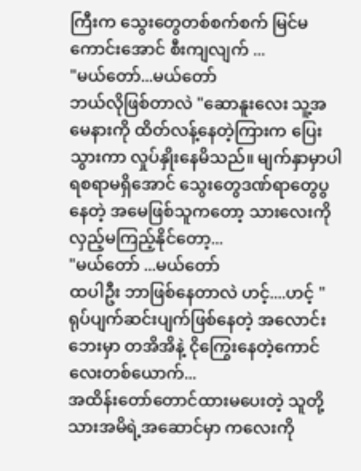ကြီးက သွေးတွေတစ်စက်စက် မြင်မကောင်းအောင် စီးကျလျက် ...
"မယ်တော်...မယ်တော်
ဘယ်လိုဖြစ်တာလဲ "ဆောနူးလေး သူ့အမေနားကို ထိတ်လန့်နေတဲ့ကြားက ပြေးသွားကာ လှုပ်နှိုးနေမိသည်။ မျက်နှာမှာပါ ရစရာမရှိအောင် သွေးတွေဒဏ်ရာတွေပွနေတဲ့ အမေဖြစ်သူကတော့ သားလေးကိုလှည့်မကြည့်နိုင်တော့...
"မယ်တော် ...မယ်တော်
ထပါဦး ဘာဖြစ်နေတာလဲ ဟင့်....ဟင့် "ရုပ်ပျက်ဆင်းပျက်ဖြစ်နေတဲ့ အလောင်းဘေးမှာ တအိအိနဲ့ ငိုကြွေးနေတဲ့ကောင်လေးတစ်ယောက်...
အထိန်းတော်တောင်ထားမပေးတဲ့ သူတို့သားအမိရဲ့အဆောင်မှာ ကလေးကို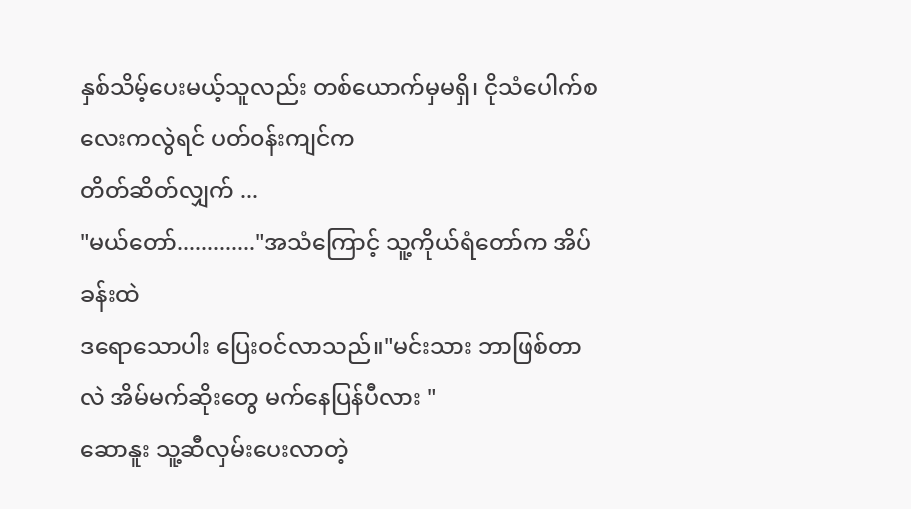နှစ်သိမ့်ပေးမယ့်သူလည်း တစ်ယောက်မှမရှိ၊ ငိုသံပေါက်စလေးကလွဲရင် ပတ်၀န်းကျင်က
တိတ်ဆိတ်လျှက် ...
"မယ်တော်............."အသံကြောင့် သူ့ကိုယ်ရံတော်က အိပ်ခန်းထဲ
ဒရောသောပါး ပြေးဝင်လာသည်။"မင်းသား ဘာဖြစ်တာလဲ အိမ်မက်ဆိုးတွေ မက်နေပြန်ပီလား "
ဆောနူး သူ့ဆီလှမ်းပေးလာတဲ့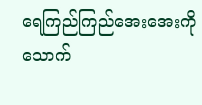ရေကြည်ကြည်အေးအေးကို သောက်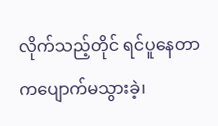လိုက်သည့်တိုင် ရင်ပူနေတာကပျောက်မသွားခဲ့၊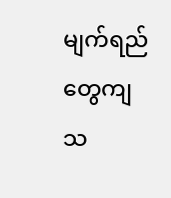မျက်ရည်တွေကျသ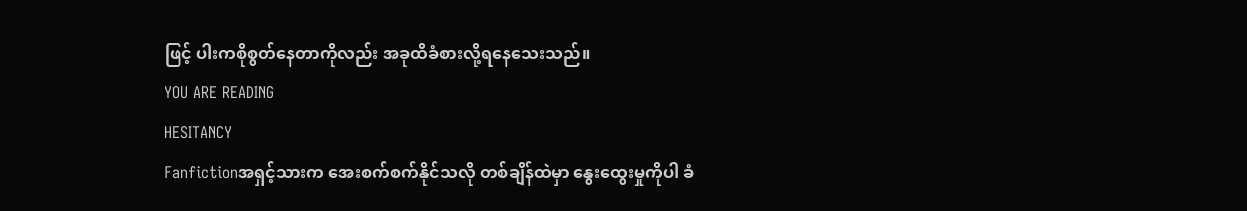ဖြင့် ပါးကစိုစွတ်နေတာကိုလည်း အခုထိခံစားလို့ရနေသေးသည်။
YOU ARE READING
HESITANCY
Fanfictionအရှင့်သားက အေးစက်စက်နိုင်သလို တစ်ချိန်ထဲမှာ နွေးထွေးမှုကိုပါ ခံ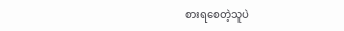စားရစေတဲ့သူပဲ